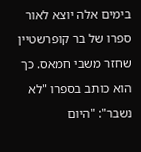בימים אלה יוצא לאור ספרו של בר קופרשטיין שחזר משבי חמאס. כך הוא כותב בספרו "לא נשבר": "היום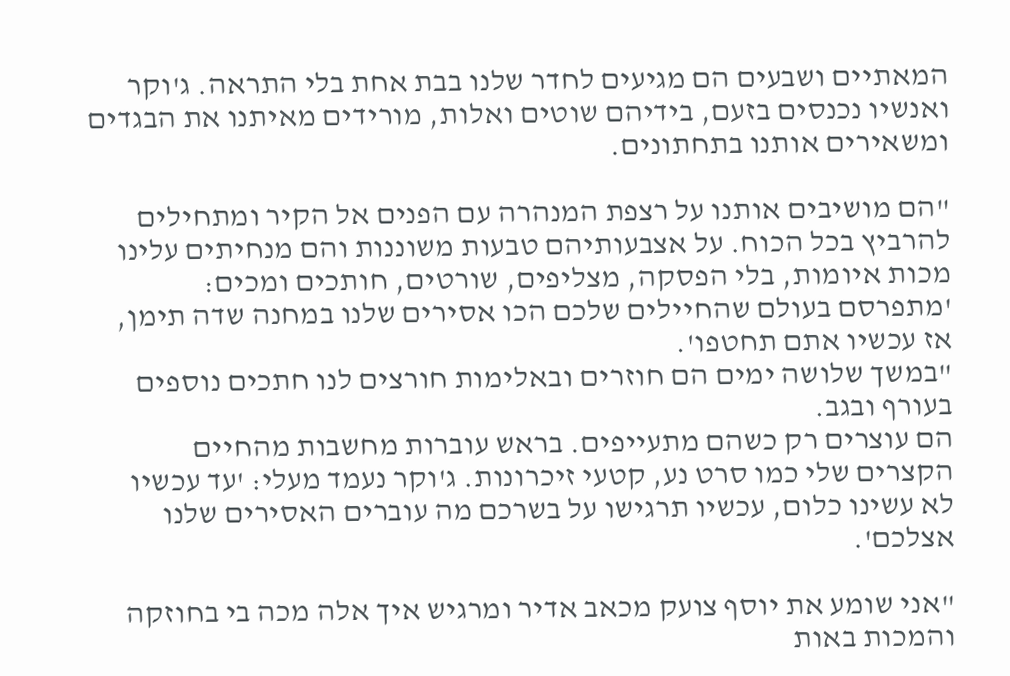המאתיים ושבעים הם מגיעים לחדר שלנו בבת אחת בלי התראה. ג'וקר ואנשיו נכנסים בזעם, בידיהם שוטים ואלות, מורידים מאיתנו את הבגדים ומשאירים אותנו בתחתונים.

"הם מושיבים אותנו על רצפת המנהרה עם הפנים אל הקיר ומתחילים להרביץ בכל הכוח. על אצבעותיהם טבעות משוננות והם מנחיתים עלינו מכות איומות, בלי הפסקה, מצליפים, שורטים, חותכים ומכים: 'מתפרסם בעולם שהחיילים שלכם הכו אסירים שלנו במחנה שדה תימן, אז עכשיו אתם תחטפו'.
"במשך שלושה ימים הם חוזרים ובאלימות חורצים לנו חתכים נוספים בעורף ובגב.
הם עוצרים רק כשהם מתעייפים. בראש עוברות מחשבות מהחיים הקצרים שלי כמו סרט נע, קטעי זיכרונות. ג'וקר נעמד מעלי: 'עד עכשיו לא עשינו כלום, עכשיו תרגישו על בשרכם מה עוברים האסירים שלנו אצלכם'.

"אני שומע את יוסף צועק מכאב אדיר ומרגיש איך אלה מכה בי בחוזקה והמכות באות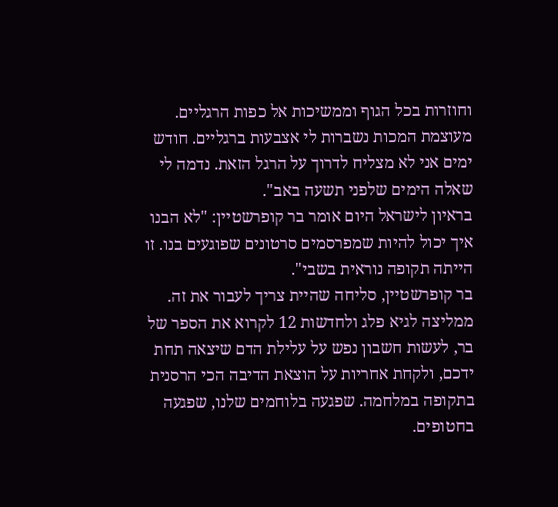וחוזרות בכל הגוף וממשיכות אל כפות הרגליים. מעוצמת המכות נשברות לי אצבעות ברגליים. חודש ימים אני לא מצליח לדרוך על הרגל הזאת. נדמה לי שאלה הימים שלפני תשעה באב".
בראיון לישראל היום אומר בר קופרשטיין: "לא הבנו איך יכול להיות שמפרסמים סרטונים שפוגעים בנו. זו הייתה תקופה נוראית בשבי".
בר קופרשטיין, סליחה שהיית צריך לעבור את זה. ממליצה לגיא פלג ולחדשות 12 לקרוא את הספר של בר, לעשות חשבון נפש על עלילת הדם שיצאה תחת ידכם, ולקחת אחריות על הוצאת הדיבה הכי הרסנית בתקופה במלחמה. שפגעה בלוחמים שלנו, שפגעה בחטופים.